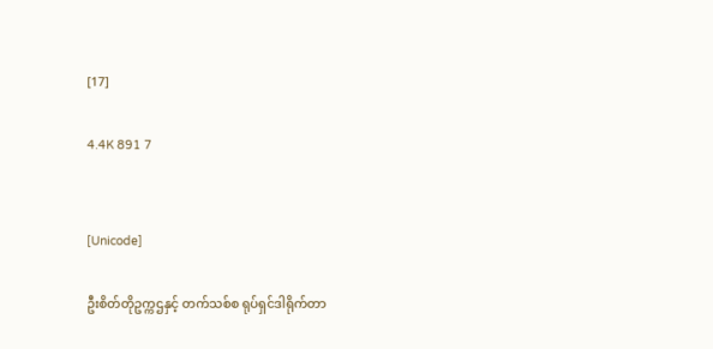[17]

4.4K 891 7


[Unicode]

ဦးစိတ်တိုဥက္ကဌနှင့် တက်သစ်စ ရုပ်ရှင်ဒါရိုက်တာ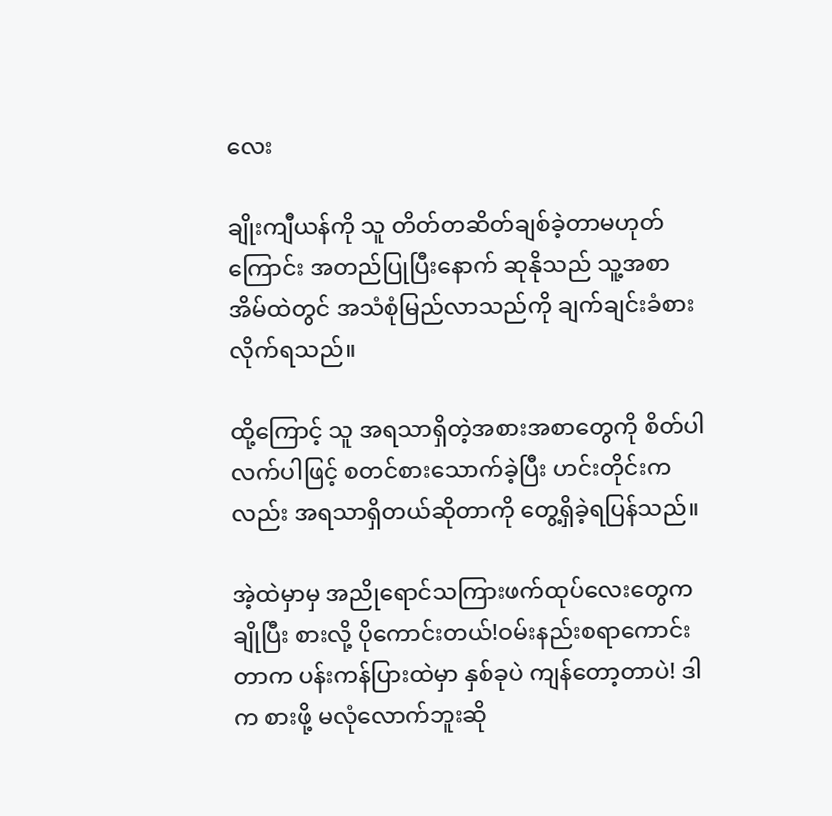လေး

ချိုးကျီယန်ကို သူ တိတ်တဆိတ်ချစ်ခဲ့တာမဟုတ်ကြောင်း အတည်ပြုပြီးနောက် ဆုနိုသည် သူ့အစာအိမ်ထဲတွင် အသံစုံမြည်လာသည်ကို ချက်ချင်းခံစားလိုက်ရသည်။

ထို့ကြောင့် သူ အရသာရှိတဲ့အစားအစာတွေကို စိတ်ပါလက်ပါဖြင့် စတင်စားသောက်ခဲ့ပြီး ဟင်းတိုင်းကလည်း အရသာရှိတယ်ဆိုတာကို တွေ့ရှိခဲ့ရပြန်သည်။

အဲ့ထဲမှာမှ အညိုရောင်သကြားဖက်ထုပ်လေးတွေက ချိုပြီး စားလို့ ပိုကောင်းတယ်!ဝမ်းနည်းစရာကောင်းတာက ပန်းကန်ပြားထဲမှာ နှစ်ခုပဲ ကျန်တော့တာပဲ! ဒါက စားဖို့ မလုံလောက်ဘူးဆို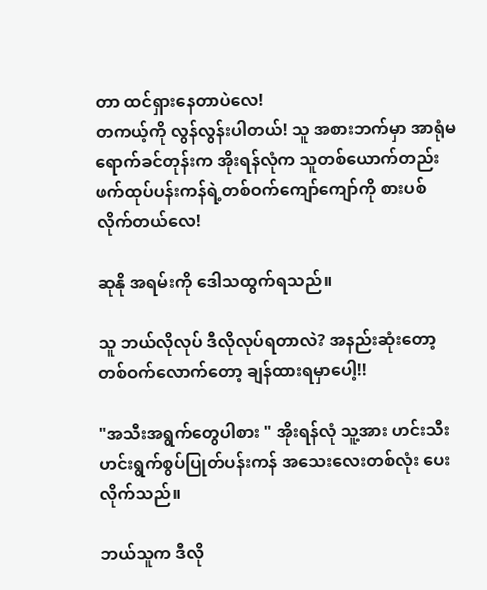တာ ထင်ရှားနေတာပဲလေ!
တကယ့်ကို လွန်လွန်းပါတယ်! သူ အစားဘက်မှာ အာရုံမရောက်ခင်တုန်းက အိုးရန်လုံက သူတစ်ယောက်တည်း ဖက်ထုပ်ပန်းကန်ရဲ့တစ်ဝက်ကျော်ကျော်ကို စားပစ်လိုက်တယ်လေ!

ဆုနို အရမ်းကို ဒေါသထွက်ရသည်။

သူ ဘယ်လိုလုပ် ဒီလိုလုပ်ရတာလဲ? အနည်းဆုံးတော့ တစ်ဝက်လောက်တော့ ချန်ထားရမှာပေါ့!!

"အသီးအရွက်တွေပါစား " အိုးရန်လုံ သူ့အား ဟင်းသီးဟင်းရွက်စွပ်ပြုတ်ပန်းကန် အသေးလေးတစ်လုံး ပေးလိုက်သည်။

ဘယ်သူက ဒီလို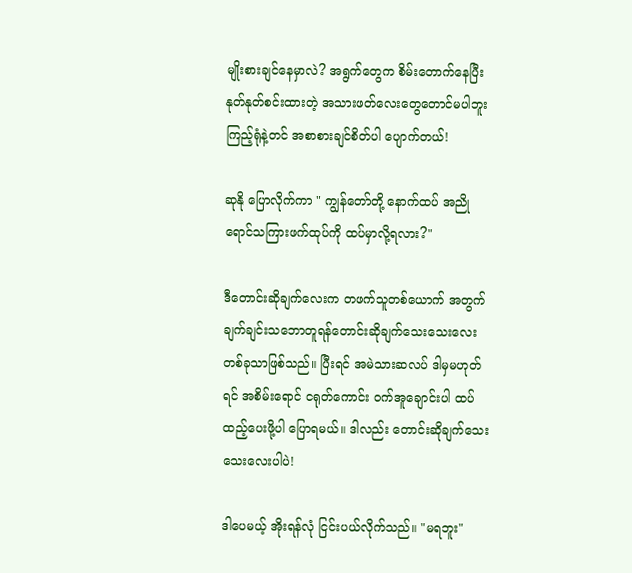မျိုးစားချင်နေမှာလဲ? အရွက်တွေက စိမ်းတောက်နေပြီး နုတ်နုတ်စင်းထားတဲ့ အသားဖတ်လေးတွေတောင်မပါဘူး ကြည့်ရုံနဲ့တင် အစာစားချင်စိတ်ပါ ပျောက်တယ်!

ဆုနို ပြောလိုက်ကာ " ကျွန်တော်တို့ နောက်ထပ် အညိုရောင်သကြားဖက်ထုပ်ကို ထပ်မှာလို့ရလား?"

ဒီတောင်းဆိုချက်လေးက တဖက်သူတစ်ယောက် အတွက် ချက်ချင်းသဘောတူရန်တောင်းဆိုချက်သေးသေးလေးတစ်ခုသာဖြစ်သည်။ ပြီးရင် အမဲသားဆလပ် ဒါမှမဟုတ်ရင် အစိမ်းရောင် ငရုတ်ကောင်း ဝက်အူချောင်းပါ ထပ်ထည့်ပေးဖို့ပါ ပြောရမယ်။ ဒါလည်း တောင်းဆိုချက်သေးသေးလေးပါပဲ!

ဒါပေမယ့် အိုးရန်လုံ ငြင်းပယ်လိုက်သည်။ "မရဘူး"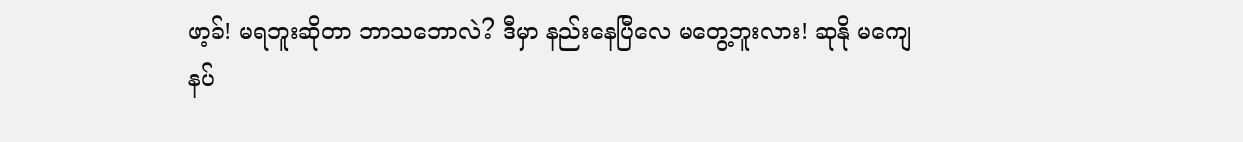ဖာ့ခ်! မရဘူးဆိုတာ ဘာသဘောလဲ? ဒီမှာ နည်းနေပြီလေ မတွေ့ဘူးလား! ဆုနို မကျေနပ်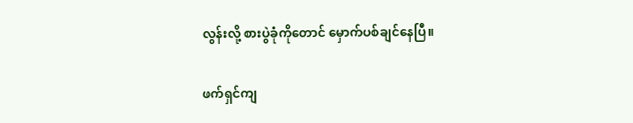လွန်းလို့ စားပွဲခုံကိုတောင် မှောက်ပစ်ချင်နေပြီ။

ဖက်ရှင်ကျ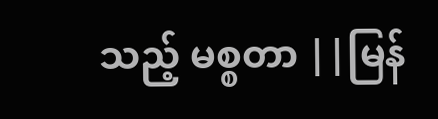သည့် မစ္စတာ ||မြန်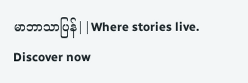မာဘာသာပြန်||Where stories live. Discover now